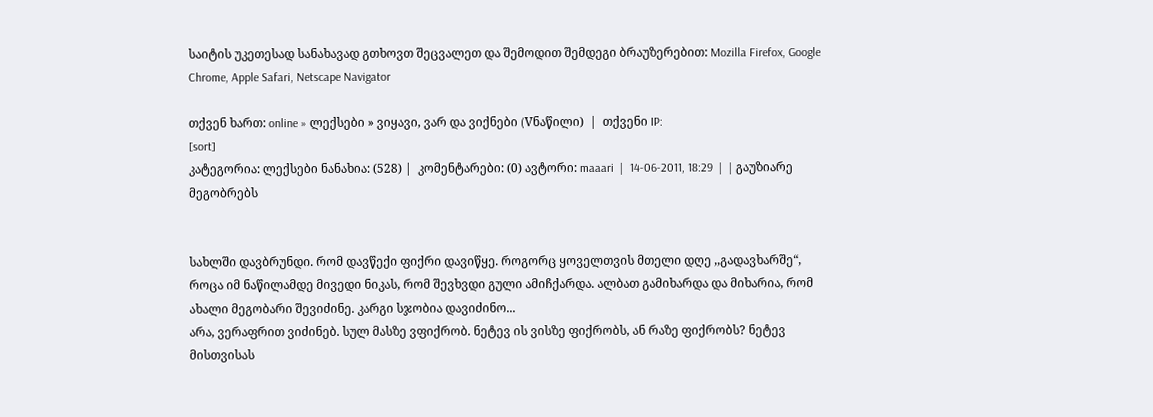საიტის უკეთესად სანახავად გთხოვთ შეცვალეთ და შემოდით შემდეგი ბრაუზერებით: Mozilla Firefox, Google Chrome, Apple Safari, Netscape Navigator

თქვენ ხართ: online » ლექსები » ვიყავი, ვარ და ვიქნები (Vნაწილი)  |  თქვენი IP:
[sort]
კატეგორია: ლექსები ნანახია: (528) |  კომენტარები: (0) ავტორი: maaari  |  14-06-2011, 18:29  |  | გაუზიარე მეგობრებს


სახლში დავბრუნდი. რომ დავწექი ფიქრი დავიწყე. როგორც ყოველთვის მთელი დღე ,,გადავხარშე“, როცა იმ ნაწილამდე მივედი ნიკას, რომ შევხვდი გული ამიჩქარდა. ალბათ გამიხარდა და მიხარია, რომ ახალი მეგობარი შევიძინე. კარგი სჯობია დავიძინო...
არა, ვერაფრით ვიძინებ. სულ მასზე ვფიქრობ. ნეტევ ის ვისზე ფიქრობს, ან რაზე ფიქრობს? ნეტევ მისთვისას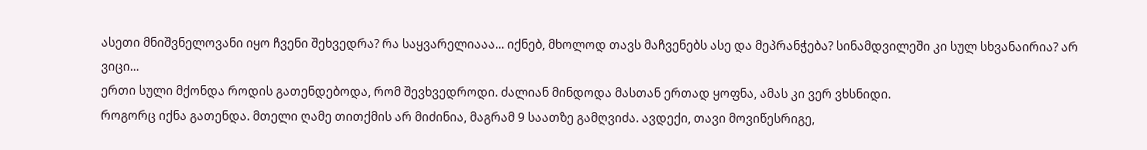ასეთი მნიშვნელოვანი იყო ჩვენი შეხვედრა? რა საყვარელიააა... იქნებ, მხოლოდ თავს მაჩვენებს ასე და მეპრანჭება? სინამდვილეში კი სულ სხვანაირია? არ ვიცი...
ერთი სული მქონდა როდის გათენდებოდა, რომ შევხვედროდი. ძალიან მინდოდა მასთან ერთად ყოფნა, ამას კი ვერ ვხსნიდი.
როგორც იქნა გათენდა. მთელი ღამე თითქმის არ მიძინია, მაგრამ 9 საათზე გამღვიძა. ავდექი, თავი მოვიწესრიგე,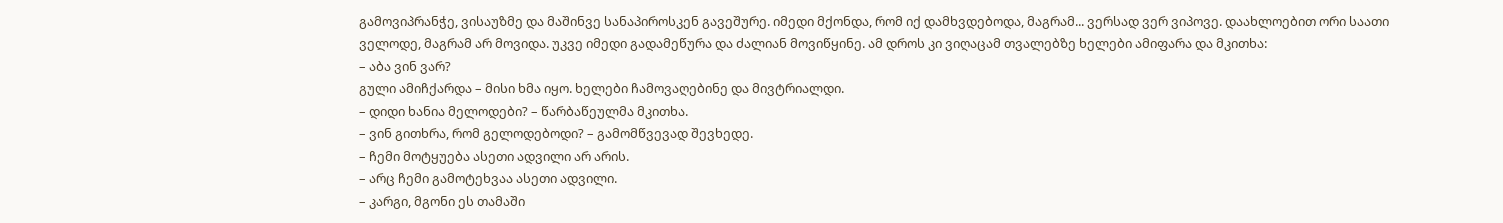გამოვიპრანჭე, ვისაუზმე და მაშინვე სანაპიროსკენ გავეშურე. იმედი მქონდა, რომ იქ დამხვდებოდა, მაგრამ... ვერსად ვერ ვიპოვე. დაახლოებით ორი საათი ველოდე, მაგრამ არ მოვიდა. უკვე იმედი გადამეწურა და ძალიან მოვიწყინე. ამ დროს კი ვიღაცამ თვალებზე ხელები ამიფარა და მკითხა:
– აბა ვინ ვარ?
გული ამიჩქარდა – მისი ხმა იყო. ხელები ჩამოვაღებინე და მივტრიალდი.
– დიდი ხანია მელოდები? – წარბაწეულმა მკითხა.
– ვინ გითხრა, რომ გელოდებოდი? – გამომწვევად შევხედე.
– ჩემი მოტყუება ასეთი ადვილი არ არის.
– არც ჩემი გამოტეხვაა ასეთი ადვილი.
– კარგი, მგონი ეს თამაში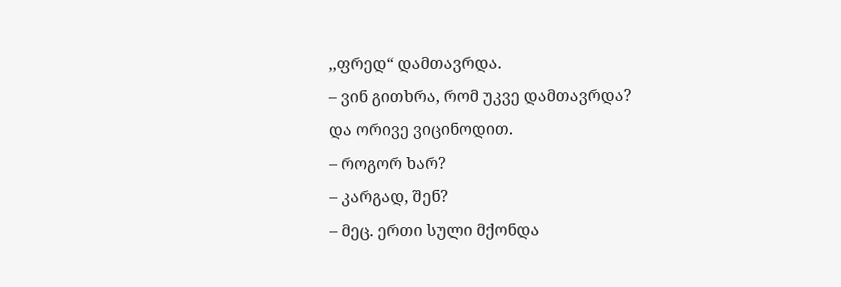,,ფრედ“ დამთავრდა.
– ვინ გითხრა, რომ უკვე დამთავრდა?
და ორივე ვიცინოდით.
– როგორ ხარ?
– კარგად, შენ?
– მეც. ერთი სული მქონდა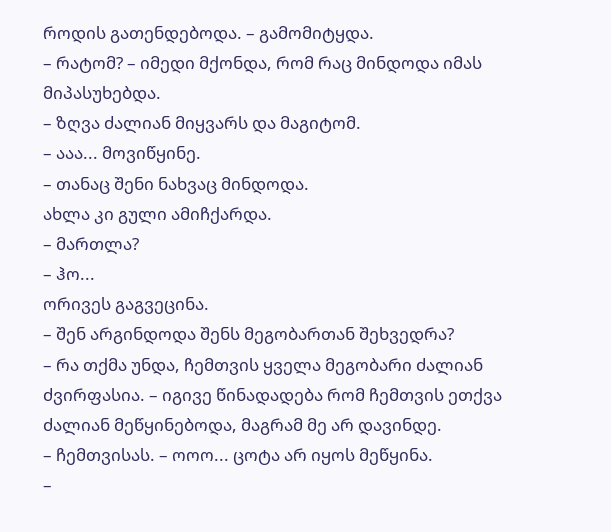როდის გათენდებოდა. – გამომიტყდა.
– რატომ? – იმედი მქონდა, რომ რაც მინდოდა იმას მიპასუხებდა.
– ზღვა ძალიან მიყვარს და მაგიტომ.
– ააა... მოვიწყინე.
– თანაც შენი ნახვაც მინდოდა.
ახლა კი გული ამიჩქარდა.
– მართლა?
– ჰო...
ორივეს გაგვეცინა.
– შენ არგინდოდა შენს მეგობართან შეხვედრა?
– რა თქმა უნდა, ჩემთვის ყველა მეგობარი ძალიან ძვირფასია. – იგივე წინადადება რომ ჩემთვის ეთქვა ძალიან მეწყინებოდა, მაგრამ მე არ დავინდე.
– ჩემთვისას. – ოოო... ცოტა არ იყოს მეწყინა.
–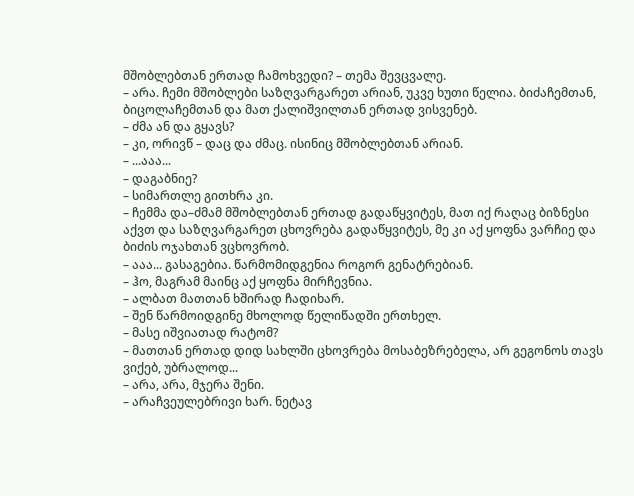მშობლებთან ერთად ჩამოხვედი? – თემა შევცვალე.
– არა. ჩემი მშობლები საზღვარგარეთ არიან, უკვე ხუთი წელია. ბიძაჩემთან, ბიცოლაჩემთან და მათ ქალიშვილთან ერთად ვისვენებ.
– ძმა ან და გყავს?
– კი, ორივწ – დაც და ძმაც. ისინიც მშობლებთან არიან.
– ...ააა...
– დაგაბნიე?
– სიმართლე გითხრა კი.
– ჩემმა და–ძმამ მშობლებთან ერთად გადაწყვიტეს, მათ იქ რაღაც ბიზნესი აქვთ და საზღვარგარეთ ცხოვრება გადაწყვიტეს, მე კი აქ ყოფნა ვარჩიე და ბიძის ოჯახთან ვცხოვრობ.
– ააა... გასაგებია. წარმომიდგენია როგორ გენატრებიან.
– ჰო, მაგრამ მაინც აქ ყოფნა მირჩევნია.
– ალბათ მათთან ხშირად ჩადიხარ.
– შენ წარმოიდგინე მხოლოდ წელიწადში ერთხელ.
– მასე იშვიათად რატომ?
– მათთან ერთად დიდ სახლში ცხოვრება მოსაბეზრებელა, არ გეგონოს თავს ვიქებ, უბრალოდ...
– არა, არა, მჯერა შენი.
– არაჩვეულებრივი ხარ. ნეტავ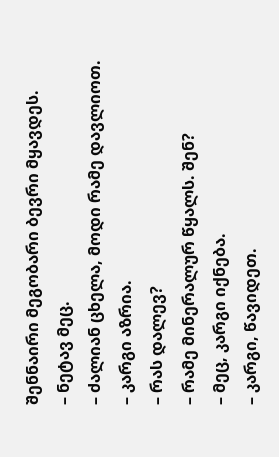შენნაირი მეგობარი ბევრი მყავდეს.
– ნეტავ მეც.
– ძალიან ცხელა, მოდი რამე დავლიოთ.
– კარგი აზრია.
– რას დალევ?
– რამე მინერალურ წყალს. შენ?
– მეც, კარგი იქნება.
– კარგი, წავიდეთ.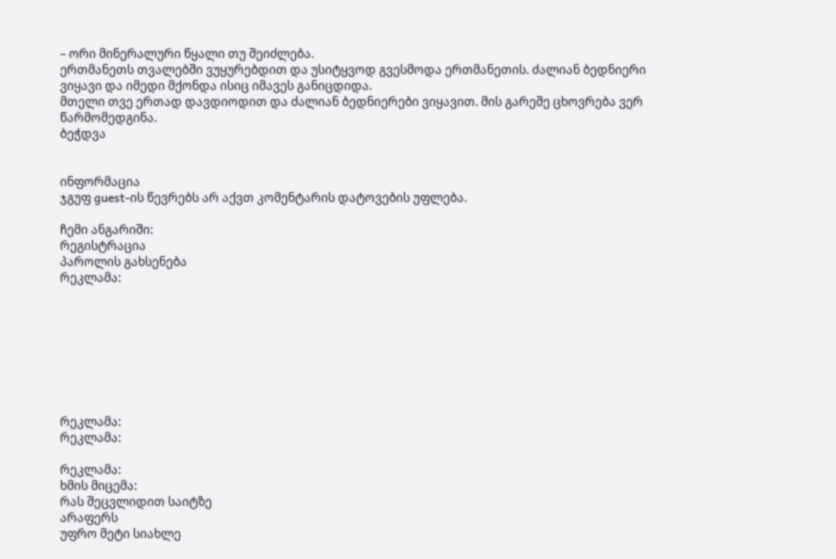– ორი მინერალური წყალი თუ შეიძლება.
ერთმანეთს თვალებში ვუყურებდით და უსიტყვოდ გვესმოდა ერთმანეთის. ძალიან ბედნიერი ვიყავი და იმედი მქონდა ისიც იმავეს განიცდიდა.
მთელი თვე ერთად დავდიოდით და ძალიან ბედნიერები ვიყავით. მის გარეშე ცხოვრება ვერ წარმომედგინა.
ბეჭდვა


ინფორმაცია
ჯგუფ guest-ის წევრებს არ აქვთ კომენტარის დატოვების უფლება.

ჩემი ანგარიში:
რეგისტრაცია
პაროლის გახსენება
რეკლამა:








რეკლამა:
რეკლამა:

რეკლამა:
ხმის მიცემა:
რას შეცვლიდით საიტზე
არაფერს
უფრო მეტი სიახლე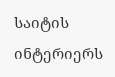საიტის ინტერიერს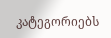კატეგორიებს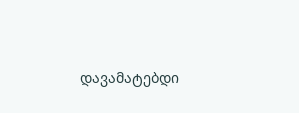დავამატებდი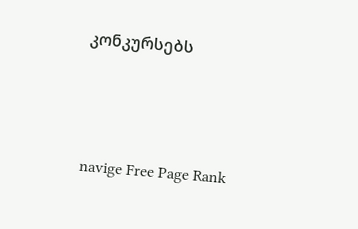კონკურსებს



navige Free Page Rank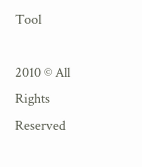Tool

2010 © All Rights Reserved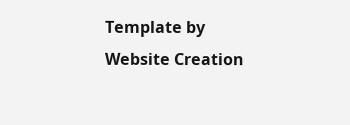Template by Website Creation